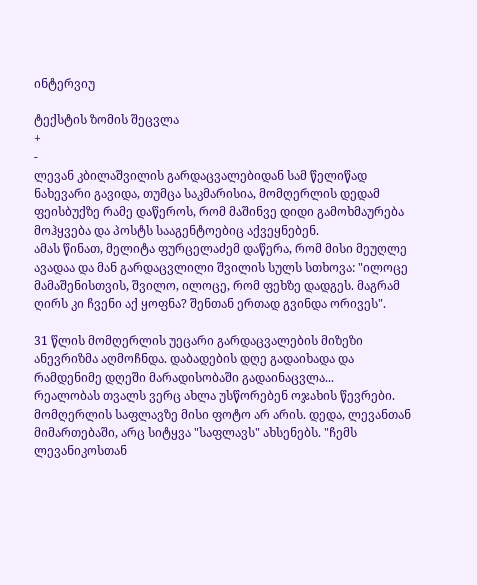ინტერვიუ

ტექსტის ზომის შეცვლა
+
-
ლევან კბილაშვილის გარდაცვალებიდან სამ წელიწად ნახევარი გავიდა, თუმცა საკმარისია, მომღერლის დედამ ფეისბუქზე რამე დაწეროს, რომ მაშინვე დიდი გამოხმაურება მოჰყვება და პოსტს სააგენტოებიც აქვეყნებენ.
ამას წინათ, მელიტა ფურცელაძემ დაწერა, რომ მისი მეუღლე ავადაა და მან გარდაცვლილი შვილის სულს სთხოვა: "ილოცე მამაშენისთვის, შვილო, ილოცე, რომ ფეხზე დადგეს. მაგრამ ღირს კი ჩვენი აქ ყოფნა? შენთან ერთად გვინდა ორივეს".

31 წლის მომღერლის უეცარი გარდაცვალების მიზეზი ანევრიზმა აღმოჩნდა. დაბადების დღე გადაიხადა და რამდენიმე დღეში მარადისობაში გადაინაცვლა...
რეალობას თვალს ვერც ახლა უსწორებენ ოჯახის წევრები. მომღერლის საფლავზე მისი ფოტო არ არის. დედა, ლევანთან მიმართებაში, არც სიტყვა "საფლავს" ახსენებს. "ჩემს ლევანიკოსთან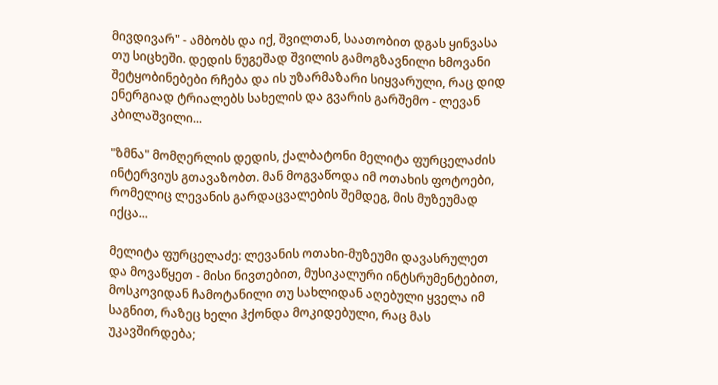მივდივარ" - ამბობს და იქ, შვილთან, საათობით დგას ყინვასა თუ სიცხეში. დედის ნუგეშად შვილის გამოგზავნილი ხმოვანი შეტყობინებები რჩება და ის უზარმაზარი სიყვარული, რაც დიდ ენერგიად ტრიალებს სახელის და გვარის გარშემო - ლევან კბილაშვილი...

"ზმნა" მომღერლის დედის, ქალბატონი მელიტა ფურცელაძის ინტერვიუს გთავაზობთ. მან მოგვაწოდა იმ ოთახის ფოტოები, რომელიც ლევანის გარდაცვალების შემდეგ, მის მუზეუმად იქცა...

მელიტა ფურცელაძე: ლევანის ოთახი-მუზეუმი დავასრულეთ და მოვაწყეთ - მისი ნივთებით, მუსიკალური ინტსრუმენტებით, მოსკოვიდან ჩამოტანილი თუ სახლიდან აღებული ყველა იმ საგნით, რაზეც ხელი ჰქონდა მოკიდებული, რაც მას უკავშირდება;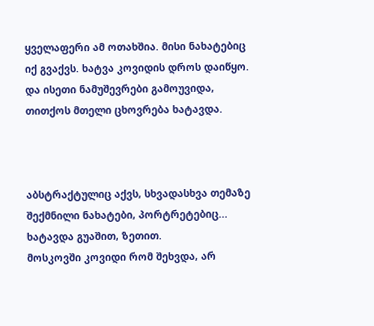ყველაფერი ამ ოთახშია. მისი ნახატებიც იქ გვაქვს. ხატვა კოვიდის დროს დაიწყო. და ისეთი ნამუშევრები გამოუვიდა, თითქოს მთელი ცხოვრება ხატავდა.



აბსტრაქტულიც აქვს, სხვადასხვა თემაზე შექმნილი ნახატები, პორტრეტებიც... ხატავდა გუაშით, ზეთით.
მოსკოვში კოვიდი რომ შეხვდა, არ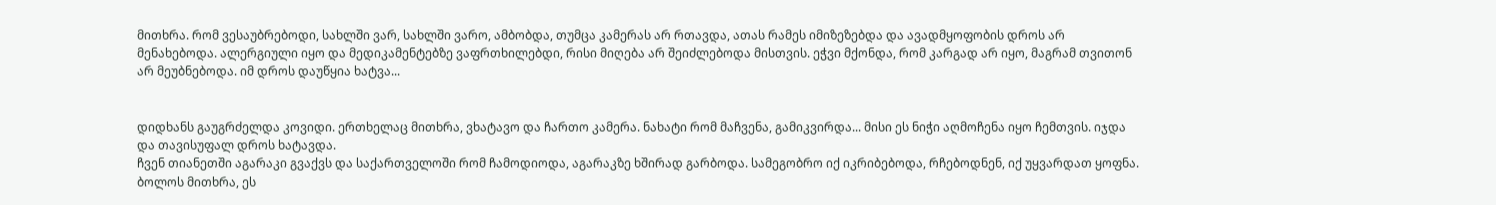მითხრა. რომ ვესაუბრებოდი, სახლში ვარ, სახლში ვარო, ამბობდა, თუმცა კამერას არ რთავდა, ათას რამეს იმიზეზებდა და ავადმყოფობის დროს არ მენახებოდა. ალერგიული იყო და მედიკამენტებზე ვაფრთხილებდი, რისი მიღება არ შეიძლებოდა მისთვის. ეჭვი მქონდა, რომ კარგად არ იყო, მაგრამ თვითონ არ მეუბნებოდა. იმ დროს დაუწყია ხატვა...


დიდხანს გაუგრძელდა კოვიდი. ერთხელაც მითხრა, ვხატავო და ჩართო კამერა. ნახატი რომ მაჩვენა, გამიკვირდა... მისი ეს ნიჭი აღმოჩენა იყო ჩემთვის. იჯდა და თავისუფალ დროს ხატავდა.
ჩვენ თიანეთში აგარაკი გვაქვს და საქართველოში რომ ჩამოდიოდა, აგარაკზე ხშირად გარბოდა. სამეგობრო იქ იკრიბებოდა, რჩებოდნენ, იქ უყვარდათ ყოფნა. ბოლოს მითხრა, ეს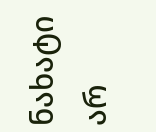ნახატი არ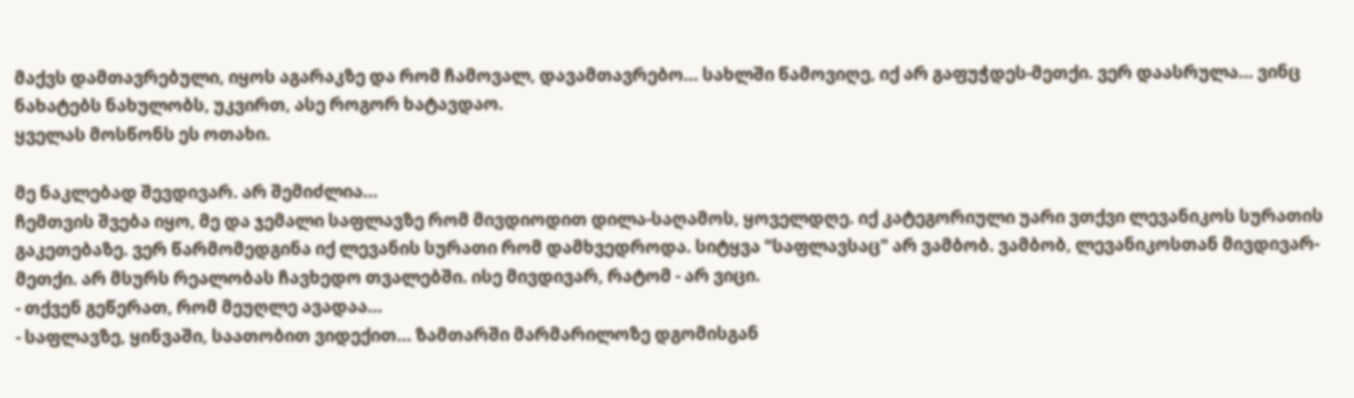მაქვს დამთავრებული, იყოს აგარაკზე და რომ ჩამოვალ, დავამთავრებო... სახლში წამოვიღე, იქ არ გაფუჭდეს-მეთქი. ვერ დაასრულა... ვინც ნახატებს ნახულობს, უკვირთ, ასე როგორ ხატავდაო.
ყველას მოსწონს ეს ოთახი.

მე ნაკლებად შევდივარ. არ შემიძლია...
ჩემთვის შვება იყო, მე და ჯემალი საფლავზე რომ მივდიოდით დილა-საღამოს, ყოველდღე. იქ კატეგორიული უარი ვთქვი ლევანიკოს სურათის გაკეთებაზე. ვერ წარმომედგინა იქ ლევანის სურათი რომ დამხვედროდა. სიტყვა "საფლავსაც" არ ვამბობ. ვამბობ, ლევანიკოსთან მივდივარ-მეთქი. არ მსურს რეალობას ჩავხედო თვალებში. ისე მივდივარ, რატომ - არ ვიცი.
- თქვენ გეწერათ, რომ მეუღლე ავადაა...
- საფლავზე, ყინვაში, საათობით ვიდექით... ზამთარში მარმარილოზე დგომისგან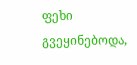ფეხი გვეყინებოდა,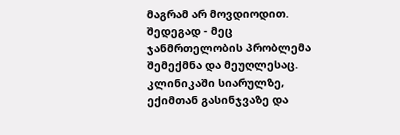მაგრამ არ მოვდიოდით. შედეგად - მეც ჯანმრთელობის პრობლემა შემექმნა და მეუღლესაც. კლინიკაში სიარულზე, ექიმთან გასინჯვაზე და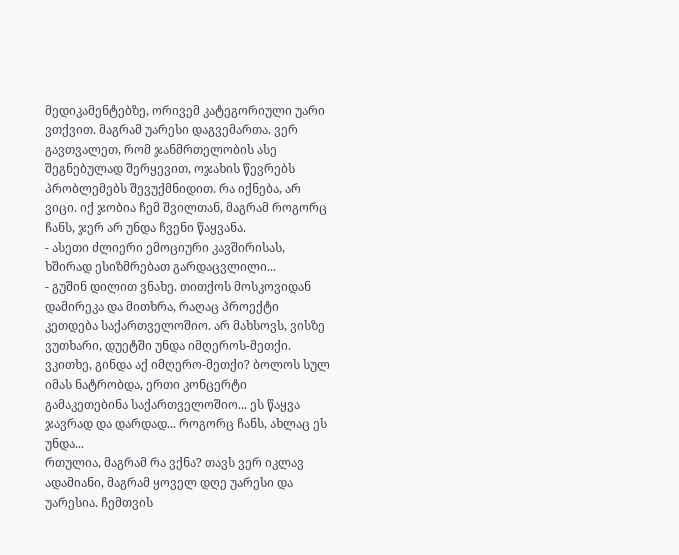მედიკამენტებზე, ორივემ კატეგორიული უარი ვთქვით. მაგრამ უარესი დაგვემართა. ვერ გავთვალეთ, რომ ჯანმრთელობის ასე შეგნებულად შერყევით, ოჯახის წევრებს პრობლემებს შევუქმნიდით. რა იქნება, არ ვიცი. იქ ჯობია ჩემ შვილთან, მაგრამ როგორც ჩანს, ჯერ არ უნდა ჩვენი წაყვანა.
- ასეთი ძლიერი ემოციური კავშირისას, ხშირად ესიზმრებათ გარდაცვლილი...
- გუშინ დილით ვნახე. თითქოს მოსკოვიდან დამირეკა და მითხრა, რაღაც პროექტი კეთდება საქართველოშიო. არ მახსოვს, ვისზე ვუთხარი, დუეტში უნდა იმღეროს-მეთქი. ვკითხე, გინდა აქ იმღერო-მეთქი? ბოლოს სულ იმას ნატრობდა, ერთი კონცერტი გამაკეთებინა საქართველოშიო... ეს წაყვა ჯავრად და დარდად... როგორც ჩანს, ახლაც ეს უნდა...
რთულია, მაგრამ რა ვქნა? თავს ვერ იკლავ ადამიანი, მაგრამ ყოველ დღე უარესი და უარესია. ჩემთვის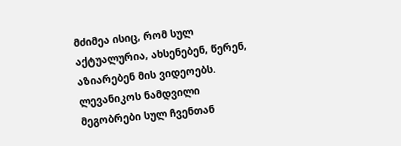მძიმეა ისიც, რომ სულ აქტუალურია, ახსენებენ, წერენ, აზიარებენ მის ვიდეოებს.
ლევანიკოს ნამდვილი მეგობრები სულ ჩვენთან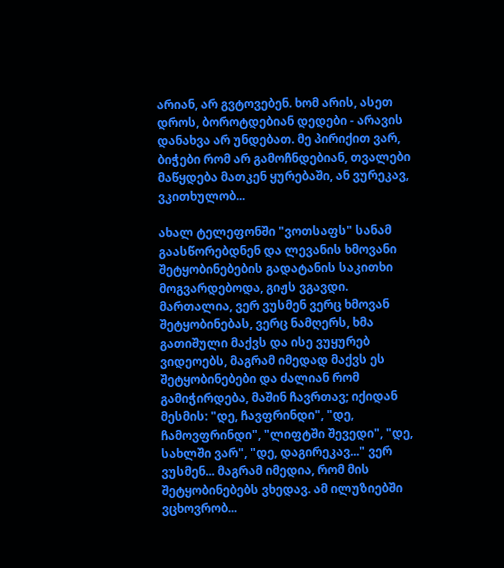არიან, არ გვტოვებენ. ხომ არის, ასეთ დროს, ბოროტდებიან დედები - არავის დანახვა არ უნდებათ. მე პირიქით ვარ, ბიჭები რომ არ გამოჩნდებიან, თვალები მაწყდება მათკენ ყურებაში, ან ვურეკავ, ვკითხულობ...

ახალ ტელეფონში "ვოთსაფს" სანამ გაასწორებდნენ და ლევანის ხმოვანი შეტყობინებების გადატანის საკითხი მოგვარდებოდა, გიჟს ვგავდი. მართალია, ვერ ვუსმენ ვერც ხმოვან შეტყობინებას, ვერც ნამღერს, ხმა გათიშული მაქვს და ისე ვუყურებ ვიდეოებს, მაგრამ იმედად მაქვს ეს შეტყობინებები და ძალიან რომ გამიჭირდება, მაშინ ჩავრთავ; იქიდან მესმის: "დე, ჩავფრინდი", "დე, ჩამოვფრინდი", "ლიფტში შევედი", "დე, სახლში ვარ", "დე, დაგირეკავ..." ვერ ვუსმენ... მაგრამ იმედია, რომ მის შეტყობინებებს ვხედავ. ამ ილუზიებში ვცხოვრობ...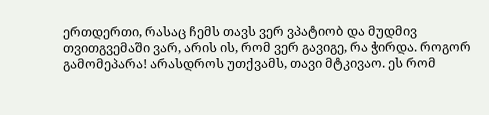ერთდერთი, რასაც ჩემს თავს ვერ ვპატიობ და მუდმივ თვითგვემაში ვარ, არის ის, რომ ვერ გავიგე, რა ჭირდა. როგორ გამომეპარა! არასდროს უთქვამს, თავი მტკივაო. ეს რომ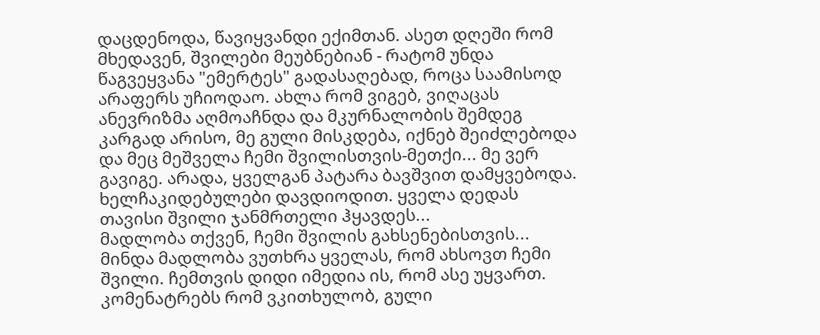დაცდენოდა, წავიყვანდი ექიმთან. ასეთ დღეში რომ მხედავენ, შვილები მეუბნებიან - რატომ უნდა წაგვეყვანა "ემერტეს" გადასაღებად, როცა საამისოდ არაფერს უჩიოდაო. ახლა რომ ვიგებ, ვიღაცას ანევრიზმა აღმოაჩნდა და მკურნალობის შემდეგ კარგად არისო, მე გული მისკდება, იქნებ შეიძლებოდა და მეც მეშველა ჩემი შვილისთვის-მეთქი... მე ვერ გავიგე. არადა, ყველგან პატარა ბავშვით დამყვებოდა. ხელჩაკიდებულები დავდიოდით. ყველა დედას თავისი შვილი ჯანმრთელი ჰყავდეს...
მადლობა თქვენ, ჩემი შვილის გახსენებისთვის...
მინდა მადლობა ვუთხრა ყველას, რომ ახსოვთ ჩემი შვილი. ჩემთვის დიდი იმედია ის, რომ ასე უყვართ. კომენატრებს რომ ვკითხულობ, გული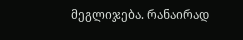მეგლიჯება. რანაირად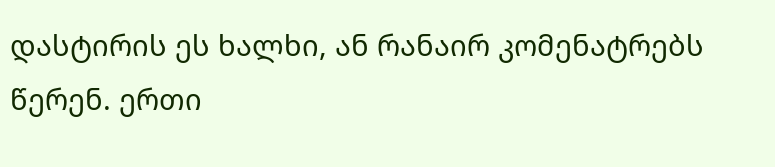დასტირის ეს ხალხი, ან რანაირ კომენატრებს წერენ. ერთი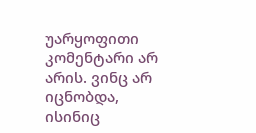უარყოფითი კომენტარი არ არის. ვინც არ იცნობდა, ისინიც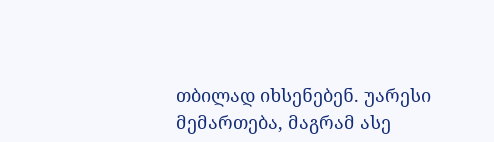თბილად იხსენებენ. უარესი მემართება, მაგრამ ასე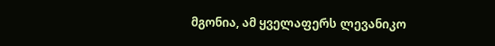მგონია, ამ ყველაფერს ლევანიკო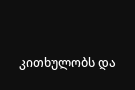კითხულობს და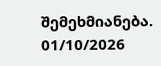შემეხმიანება.
01/10/2026